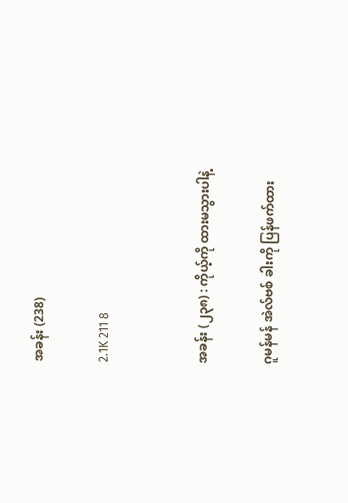အခန်း (238)

2.1K 211 8


အခန်း (၂၃၈) : ကိုယ့်ကို ထားမသွားပါနဲ့

ဂူမန်မန် အဲလ်ဗစ် ခါးကို ပြန်ဖက်ထား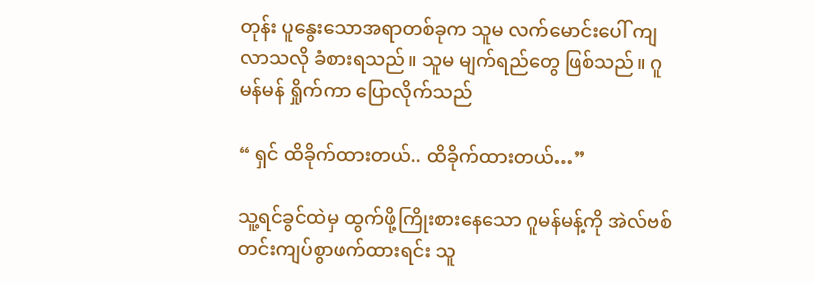တုန်း ပူနွေးသောအရာတစ်ခုက သူမ လက်မောင်းပေါ် ကျလာသလို ခံစားရသည်။ သူမ မျက်ရည်တွေ ဖြစ်သည်။ ဂူမန်မန် ရှိုက်ကာ ပြောလိုက်သည်

“ ရှင် ထိခိုက်ထားတယ်.. ထိခိုက်ထားတယ်…”

သူ့ရင်ခွင်ထဲမှ ထွက်ဖို့ကြိုးစားနေသော ဂူမန်မန့်ကို အဲလ်ဗစ် တင်းကျပ်စွာဖက်ထားရင်း သူ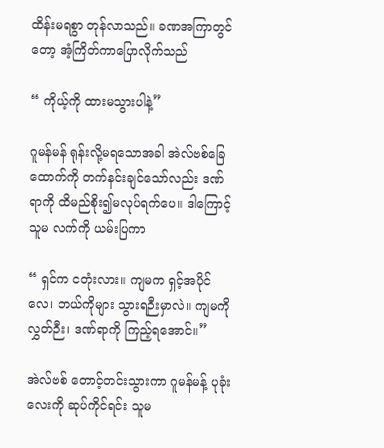ထိန်းမရစွာ တုန်လာသည်။ ခဏအကြာတွင်တော့ အံ့ကြိတ်ကာပြောလိုက်သည်

“ ကိုယ့်ကို ထားမသွားပါနဲ့”

ဂူမန်မန် ရုန်းလို့မရသောအခါ အဲလ်ဗစ်ခြေထောက်ကို တက်နင်းချင်သော်လည်း ဒဏ်ရာကို ထိမည်စိုး၍မလုပ်ရက်ပေ။ ဒါကြောင့် သူမ လက်ကို ယမ်းပြကာ

“ ရှင်က ငတုံးလား။ ကျမက ရှင့်အပိုင်လေ၊ ဘယ်ကိုများ သွားရဉီးမှာလဲ။ ကျမကို လွှတ်ဉီး၊ ဒဏ်ရာကို ကြည့်ရအောင်။”

အဲလ်ဗစ် တောင့်တင်းသွားကာ ဂူမန်မန့် ပုခုံးလေးကို ဆုပ်ကိုင်ရင်း သူမ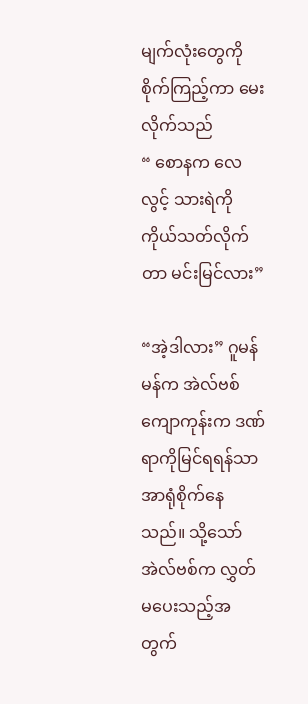မျက်လုံးတွေကို စိုက်ကြည့်ကာ မေးလိုက်သည်
“ စောနက လေလွင့် သားရဲကို ကိုယ်သတ်လိုက်တာ မင်းမြင်လား”

“အဲ့ဒါလား” ဂူမန်မန်က အဲလ်ဗစ် ကျောကုန်းက ဒဏ်ရာကိုမြင်ရရန်သာ အာရုံစိုက်နေသည်။ သို့သော် အဲလ်ဗစ်က လွှတ်မပေးသည့်အတွက်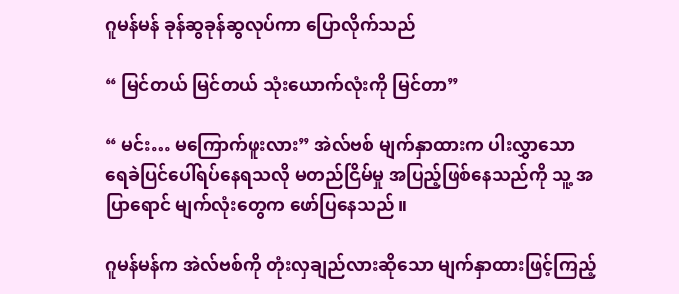ဂူမန်မန် ခုန်ဆွခုန်ဆွလုပ်ကာ ပြောလိုက်သည်

“ မြင်တယ် မြင်တယ် သုံးယောက်လုံးကို မြင်တာ”

“ မင်း… မကြောက်ဖူးလား” အဲလ်ဗစ် မျက်နှာထားက ပါးလွှာသော ရေခဲပြင်ပေါ်ရပ်နေရသလို မတည်ငြိမ်မှု အပြည့်ဖြစ်နေသည်ကို သူ့ အပြာရောင် မျက်လုံးတွေက ဖော်ပြနေသည်။

ဂူမန်မန်က အဲလ်ဗစ်ကို တုံးလှချည်လားဆိုသော မျက်နှာထားဖြင့်ကြည့်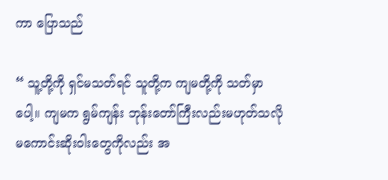ကာ ပြောသည်

“ သူ့တို့ကို ရှင်မသတ်ရင် သူတို့က ကျမတို့ကို သတ်မှာပေါ့။ ကျမက ရွမ်ကျန်း ဘုန်းတော်ကြီးလည်းမဟုတ်သလို မကောင်းဆိုးဝါးတွေကိုလည်း အ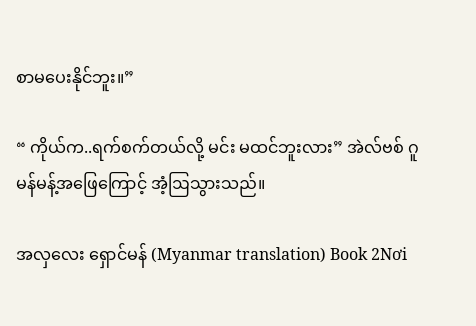စာမပေးနိုင်ဘူး။”

“ ကိုယ်က..ရက်စက်တယ်လို့ မင်း မထင်ဘူးလား” အဲလ်ဗစ် ဂူမန်မန့်အဖြေကြောင့် အံ့ဩသွားသည်။

အလှလေး ရှောင်မန် (Myanmar translation) Book 2Nơi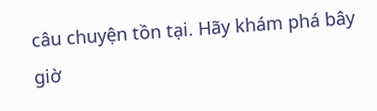câu chuyện tồn tại. Hãy khám phá bây giờ